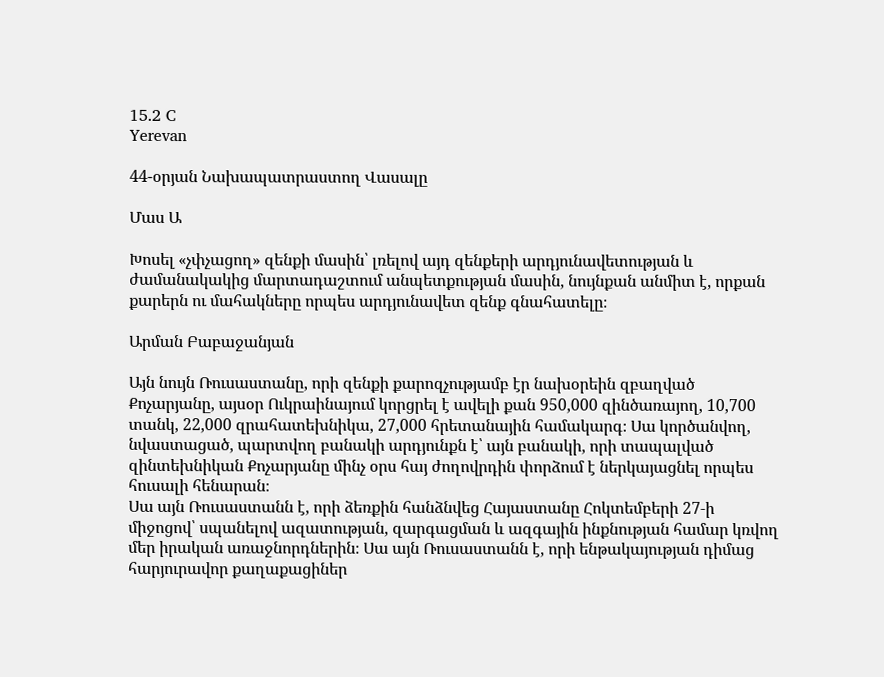15.2 C
Yerevan

44-օրյան Նախապատրաստող Վասալը

Մաս Ա

Խոսել «չփչացող» զենքի մասին՝ լռելով այդ զենքերի արդյունավետության և ժամանակակից մարտադաշտում անպետքության մասին, նույնքան անմիտ է, որքան քարերն ու մահակները որպես արդյունավետ զենք գնահատելը։

Արման Բաբաջանյան

Այն նույն Ռուսաստանը, որի զենքի քարոզչությամբ էր նախօրեին զբաղված Քոչարյանը, այսօր Ուկրաինայում կորցրել է ավելի քան 950,000 զինծառայող, 10,700 տանկ, 22,000 զրահատեխնիկա, 27,000 հրետանային համակարգ։ Սա կործանվող, նվաստացած, պարտվող բանակի արդյունքն է՝ այն բանակի, որի տապալված զինտեխնիկան Քոչարյանը մինչ օրս հայ ժողովրդին փորձում է ներկայացնել որպես հուսալի հենարան։
Սա այն Ռուսաստանն է, որի ձեռքին հանձնվեց Հայաստանը Հոկտեմբերի 27‑ի միջոցով՝ սպանելով ազատության, զարգացման և ազգային ինքնության համար կռվող մեր իրական առաջնորդներին։ Սա այն Ռուսաստանն է, որի ենթակայության դիմաց հարյուրավոր քաղաքացիներ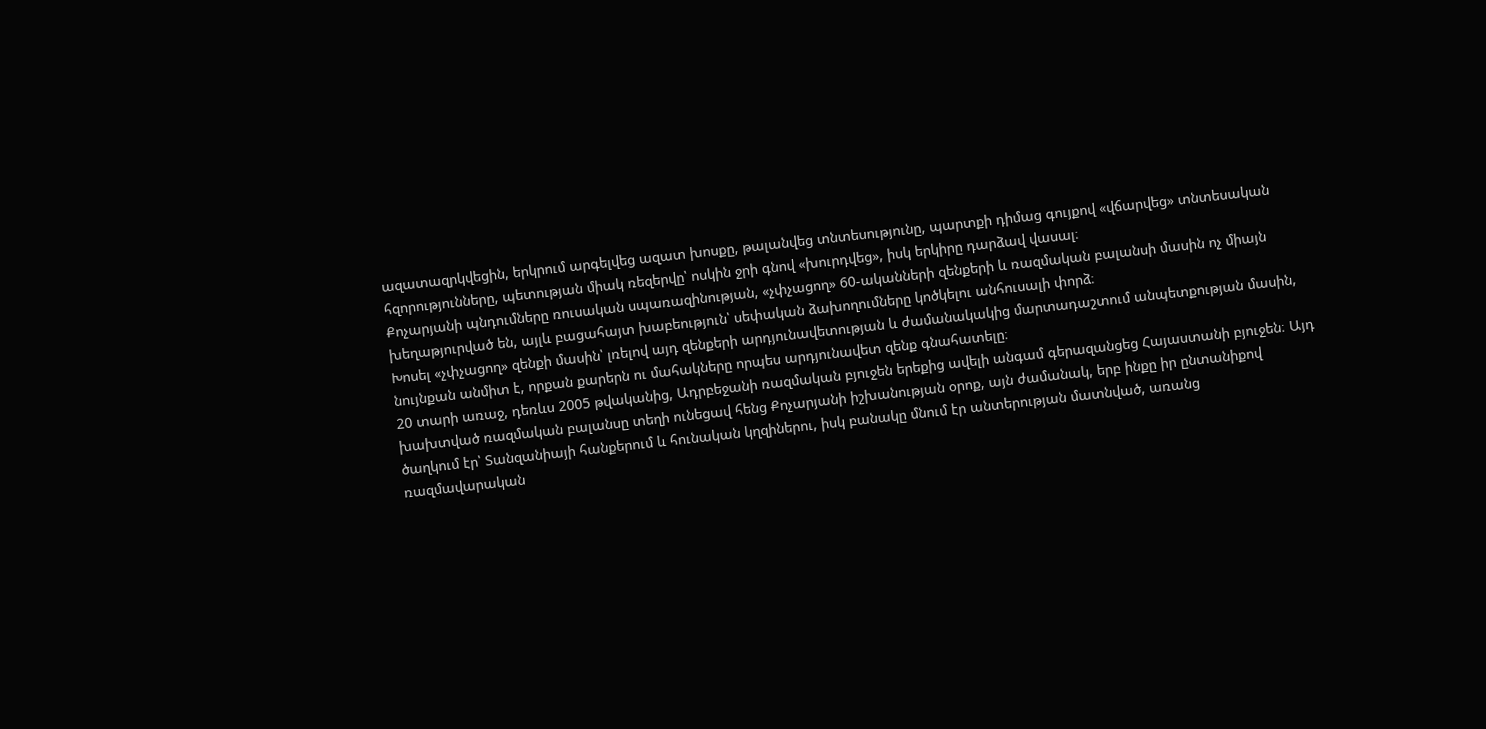ազատազրկվեցին, երկրում արգելվեց ազատ խոսքը, թալանվեց տնտեսությունը, պարտքի դիմաց գույքով «վճարվեց» տնտեսական հզորությունները, պետության միակ ռեզերվը՝ ոսկին ջրի գնով «խուրդվեց», իսկ երկիրը դարձավ վասալ։
Քոչարյանի պնդումները ռուսական սպառազինության, «չփչացող» 60-ականների զենքերի և ռազմական բալանսի մասին ոչ միայն խեղաթյուրված են, այլև բացահայտ խաբեություն՝ սեփական ձախողումները կոծկելու անհուսալի փորձ։
Խոսել «չփչացող» զենքի մասին՝ լռելով այդ զենքերի արդյունավետության և ժամանակակից մարտադաշտում անպետքության մասին, նույնքան անմիտ է, որքան քարերն ու մահակները որպես արդյունավետ զենք գնահատելը։
20 տարի առաջ, դեռևս 2005 թվականից, Ադրբեջանի ռազմական բյուջեն երեքից ավելի անգամ գերազանցեց Հայաստանի բյուջեն։ Այդ խախտված ռազմական բալանսը տեղի ունեցավ հենց Քոչարյանի իշխանության օրոք, այն ժամանակ, երբ ինքը իր ընտանիքով ծաղկում էր՝ Տանզանիայի հանքերում և հունական կղզիներու, իսկ բանակը մնում էր անտերության մատնված, առանց ռազմավարական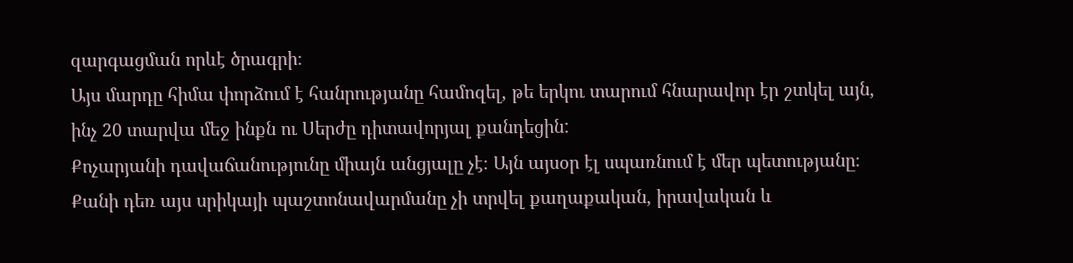զարգացման որևէ ծրագրի։
Այս մարդը հիմա փորձում է հանրությանը համոզել, թե երկու տարում հնարավոր էր շտկել այն, ինչ 20 տարվա մեջ ինքն ու Սերժը դիտավորյալ քանդեցին:
Քոչարյանի դավաճանությունը միայն անցյալը չէ։ Այն այսօր էլ սպառնում է մեր պետությանը։ Քանի դեռ այս սրիկայի պաշտոնավարմանը չի տրվել քաղաքական, իրավական և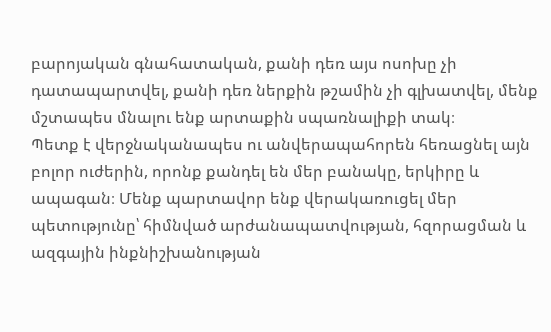բարոյական գնահատական, քանի դեռ այս ոսոխը չի դատապարտվել, քանի դեռ ներքին թշամին չի գլխատվել, մենք մշտապես մնալու ենք արտաքին սպառնալիքի տակ։
Պետք է վերջնականապես ու անվերապահորեն հեռացնել այն բոլոր ուժերին, որոնք քանդել են մեր բանակը, երկիրը և ապագան։ Մենք պարտավոր ենք վերակառուցել մեր պետությունը՝ հիմնված արժանապատվության, հզորացման և ազգային ինքնիշխանության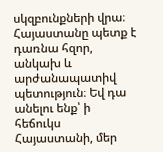սկզբունքների վրա։
Հայաստանը պետք է դառնա հզոր, անկախ և արժանապատիվ պետություն։ Եվ դա անելու ենք՝ ի հեճուկս Հայաստանի, մեր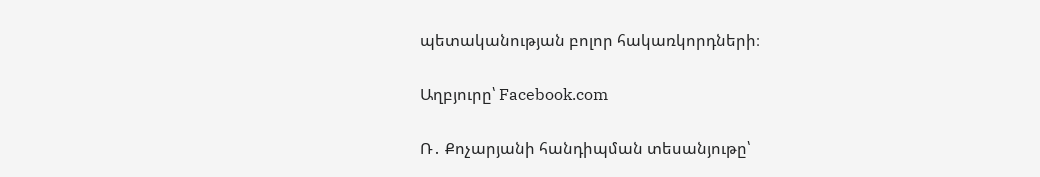պետականության բոլոր հակառկորդների։

Աղբյուրը՝ Facebook.com

Ռ․ Քոչարյանի հանդիպման տեսանյութը՝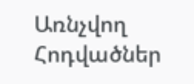Առնչվող Հոդվածներ